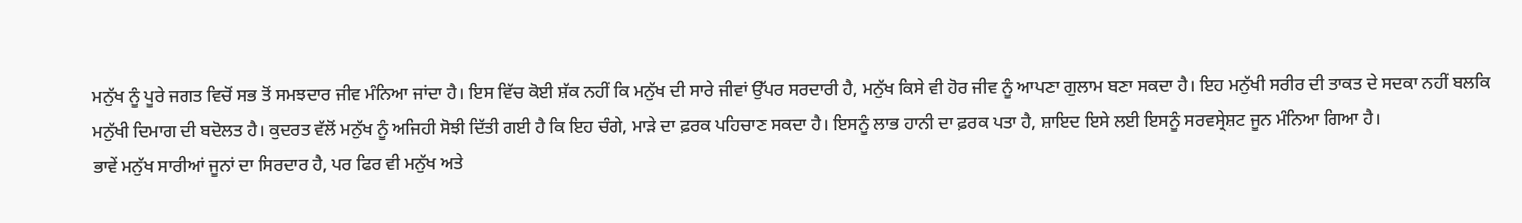ਮਨੁੱਖ ਨੂੰ ਪੂਰੇ ਜਗਤ ਵਿਚੋਂ ਸਭ ਤੋਂ ਸਮਝਦਾਰ ਜੀਵ ਮੰਨਿਆ ਜਾਂਦਾ ਹੈ। ਇਸ ਵਿੱਚ ਕੋਈ ਸ਼ੱਕ ਨਹੀਂ ਕਿ ਮਨੁੱਖ ਦੀ ਸਾਰੇ ਜੀਵਾਂ ਉੱਪਰ ਸਰਦਾਰੀ ਹੈ, ਮਨੁੱਖ ਕਿਸੇ ਵੀ ਹੋਰ ਜੀਵ ਨੂੰ ਆਪਣਾ ਗੁਲਾਮ ਬਣਾ ਸਕਦਾ ਹੈ। ਇਹ ਮਨੁੱਖੀ ਸਰੀਰ ਦੀ ਤਾਕਤ ਦੇ ਸਦਕਾ ਨਹੀਂ ਬਲਕਿ ਮਨੁੱਖੀ ਦਿਮਾਗ ਦੀ ਬਦੋਲਤ ਹੈ। ਕੁਦਰਤ ਵੱਲੋਂ ਮਨੁੱਖ ਨੂੰ ਅਜਿਹੀ ਸੋਝੀ ਦਿੱਤੀ ਗਈ ਹੈ ਕਿ ਇਹ ਚੰਗੇ, ਮਾੜੇ ਦਾ ਫ਼ਰਕ ਪਹਿਚਾਣ ਸਕਦਾ ਹੈ। ਇਸਨੂੰ ਲਾਭ ਹਾਨੀ ਦਾ ਫ਼ਰਕ ਪਤਾ ਹੈ, ਸ਼ਾਇਦ ਇਸੇ ਲਈ ਇਸਨੂੰ ਸਰਵਸ੍ਰੇਸ਼ਟ ਜੂਨ ਮੰਨਿਆ ਗਿਆ ਹੈ।
ਭਾਵੇਂ ਮਨੁੱਖ ਸਾਰੀਆਂ ਜੂਨਾਂ ਦਾ ਸਿਰਦਾਰ ਹੈ, ਪਰ ਫਿਰ ਵੀ ਮਨੁੱਖ ਅਤੇ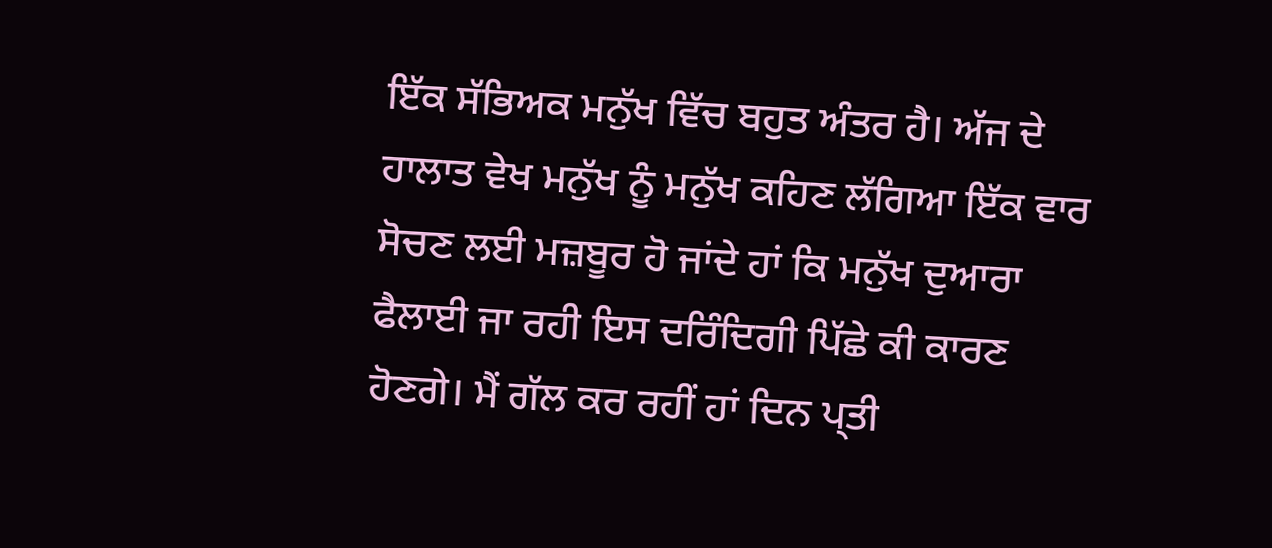ਇੱਕ ਸੱਭਿਅਕ ਮਨੁੱਖ ਵਿੱਚ ਬਹੁਤ ਅੰਤਰ ਹੈ। ਅੱਜ ਦੇ ਹਾਲਾਤ ਵੇਖ ਮਨੁੱਖ ਨੂੰ ਮਨੁੱਖ ਕਹਿਣ ਲੱਗਿਆ ਇੱਕ ਵਾਰ ਸੋਚਣ ਲਈ ਮਜ਼ਬੂਰ ਹੋ ਜਾਂਦੇ ਹਾਂ ਕਿ ਮਨੁੱਖ ਦੁਆਰਾ ਫੈਲਾਈ ਜਾ ਰਹੀ ਇਸ ਦਰਿੰਦਿਗੀ ਪਿੱਛੇ ਕੀ ਕਾਰਣ ਹੋਣਗੇ। ਮੈਂ ਗੱਲ ਕਰ ਰਹੀਂ ਹਾਂ ਦਿਨ ਪ੍ਤੀ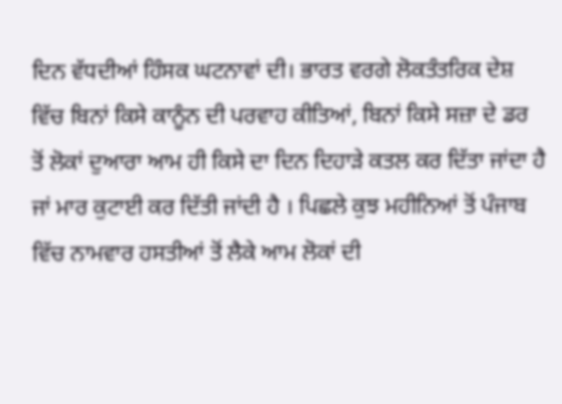ਦਿਨ ਵੱਧਦੀਆਂ ਹਿੰਸਕ ਘਟਨਾਵਾਂ ਦੀ। ਭਾਰਤ ਵਰਗੇ ਲੋਕਤੰਤਰਿਕ ਦੇਸ਼ ਵਿੱਚ ਬਿਨਾਂ ਕਿਸੇ ਕਾਨੂੰਨ ਦੀ ਪਰਵਾਹ ਕੀਤਿਆਂ, ਬਿਨਾਂ ਕਿਸੇ ਸਜ਼ਾ ਦੇ ਡਰ ਤੋਂ ਲੋਕਾਂ ਦੁਆਰਾ ਆਮ ਹੀ ਕਿਸੇ ਦਾ ਦਿਨ ਦਿਹਾੜੇ ਕਤਲ ਕਰ ਦਿੱਤਾ ਜਾਂਦਾ ਹੈ ਜਾਂ ਮਾਰ ਕੁਟਾਈ ਕਰ ਦਿੱਤੀ ਜਾਂਦੀ ਹੈ । ਪਿਛਲੇ ਕੁਝ ਮਹੀਨਿਆਂ ਤੋਂ ਪੰਜਾਬ ਵਿੱਚ ਨਾਮਵਾਰ ਹਸਤੀਆਂ ਤੋਂ ਲੈਕੇ ਆਮ ਲੋਕਾਂ ਦੀ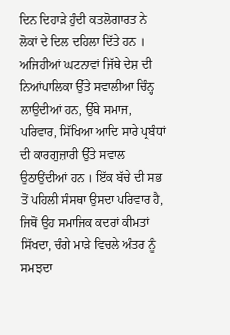ਦਿਨ ਦਿਹਾੜੇ ਹੁੰਦੀ ਕਤਲੋਗਾਰਤ ਨੇ ਲੋਕਾਂ ਦੇ ਦਿਲ ਦਹਿਲਾ ਦਿੱਤੇ ਹਨ ।
ਅਜਿਹੀਆਂ ਘਟਨਾਵਾਂ ਜਿੱਥੇ ਦੇਸ਼ ਦੀ ਨਿਆਂਪਾਲਿਕਾ ਉੱਤੇ ਸਵਾਲੀਆ ਚਿੰਨ੍ਹ ਲਾਉਦੀਆਂ ਹਨ, ਉੱਥੇ ਸਮਾਜ, ਪਰਿਵਾਰ, ਸਿੱਖਿਆ ਆਦਿ ਸਾਰੇ ਪ੍ਰਬੰਧਾਂ ਦੀ ਕਾਰਗੁਜ਼ਾਰੀ ਉੱਤੇ ਸਵਾਲ ਉਠਾਉਂਦੀਆਂ ਹਨ । ਇੱਕ ਬੱਚੇ ਦੀ ਸਭ ਤੋਂ ਪਹਿਲੀ ਸੰਸਥਾ ਉਸਦਾ ਪਰਿਵਾਰ ਹੈ, ਜਿਥੋਂ ਉਹ ਸਮਾਜਿਕ ਕਦਰਾਂ ਕੀਮਤਾਂ ਸਿੱਖਦਾ, ਚੰਗੇ ਮਾੜੇ ਵਿਚਲੇ ਅੰਤਰ ਨੂੰ ਸਮਝਦਾ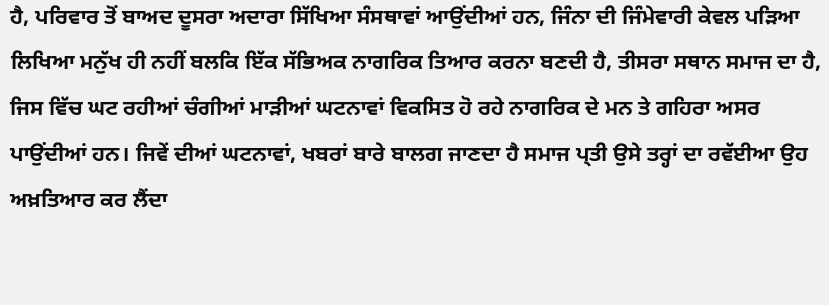ਹੈ, ਪਰਿਵਾਰ ਤੋਂ ਬਾਅਦ ਦੂਸਰਾ ਅਦਾਰਾ ਸਿੱਖਿਆ ਸੰਸਥਾਵਾਂ ਆਉਂਦੀਆਂ ਹਨ, ਜਿੰਨਾ ਦੀ ਜਿੰਮੇਵਾਰੀ ਕੇਵਲ ਪੜਿਆ ਲਿਖਿਆ ਮਨੁੱਖ ਹੀ ਨਹੀਂ ਬਲਕਿ ਇੱਕ ਸੱਭਿਅਕ ਨਾਗਰਿਕ ਤਿਆਰ ਕਰਨਾ ਬਣਦੀ ਹੈ, ਤੀਸਰਾ ਸਥਾਨ ਸਮਾਜ ਦਾ ਹੈ, ਜਿਸ ਵਿੱਚ ਘਟ ਰਹੀਆਂ ਚੰਗੀਆਂ ਮਾੜੀਆਂ ਘਟਨਾਵਾਂ ਵਿਕਸਿਤ ਹੋ ਰਹੇ ਨਾਗਰਿਕ ਦੇ ਮਨ ਤੇ ਗਹਿਰਾ ਅਸਰ ਪਾਉਂਦੀਆਂ ਹਨ। ਜਿਵੇਂ ਦੀਆਂ ਘਟਨਾਵਾਂ, ਖਬਰਾਂ ਬਾਰੇ ਬਾਲਗ ਜਾਣਦਾ ਹੈ ਸਮਾਜ ਪ੍ਤੀ ਉਸੇ ਤਰ੍ਹਾਂ ਦਾ ਰਵੱਈਆ ਉਹ ਅਖ਼ਤਿਆਰ ਕਰ ਲੈਂਦਾ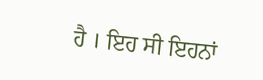ਹੈ । ਇਹ ਸੀ ਇਹਨਾਂ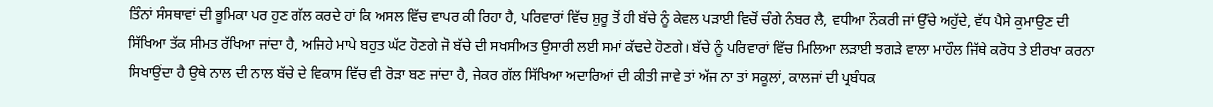ਤਿੰਨਾਂ ਸੰਸਥਾਵਾਂ ਦੀ ਭੂਮਿਕਾ ਪਰ ਹੁਣ ਗੱਲ ਕਰਦੇ ਹਾਂ ਕਿ ਅਸਲ ਵਿੱਚ ਵਾਪਰ ਕੀ ਰਿਹਾ ਹੈ, ਪਰਿਵਾਰਾਂ ਵਿੱਚ ਸ਼ੁਰੂ ਤੋਂ ਹੀ ਬੱਚੇ ਨੂੰ ਕੇਵਲ ਪੜਾਈ ਵਿਚੋਂ ਚੰਗੇ ਨੰਬਰ ਲੈ, ਵਧੀਆ ਨੌਕਰੀ ਜਾਂ ਉੱਚੇ ਅਹੁੱਦੇ, ਵੱਧ ਪੈਸੇ ਕੁਮਾਉਣ ਦੀ ਸਿੱਖਿਆ ਤੱਕ ਸੀਮਤ ਰੱਖਿਆ ਜਾਂਦਾ ਹੈ, ਅਜਿਹੇ ਮਾਪੇ ਬਹੁਤ ਘੱਟ ਹੋਣਗੇ ਜੋ ਬੱਚੇ ਦੀ ਸਖਸੀਅਤ ਉਸਾਰੀ ਲਈ ਸਮਾਂ ਕੱਢਦੇ ਹੋਣਗੇ। ਬੱਚੇ ਨੂੰ ਪਰਿਵਾਰਾਂ ਵਿੱਚ ਮਿਲਿਆ ਲੜਾਈ ਝਗੜੇ ਵਾਲਾ ਮਾਹੌਲ ਜਿੱਥੇ ਕਰੋਧ ਤੇ ਈਰਖਾ ਕਰਨਾ ਸਿਖਾਉਂਦਾ ਹੈ ਉਥੇ ਨਾਲ ਦੀ ਨਾਲ ਬੱਚੇ ਦੇ ਵਿਕਾਸ ਵਿੱਚ ਵੀ ਰੋੜਾ ਬਣ ਜਾਂਦਾ ਹੈ, ਜੇਕਰ ਗੱਲ ਸਿੱਖਿਆ ਅਦਾਰਿਆਂ ਦੀ ਕੀਤੀ ਜਾਵੇ ਤਾਂ ਅੱਜ ਨਾ ਤਾਂ ਸਕੂਲਾਂ, ਕਾਲਜਾਂ ਦੀ ਪ੍ਰਬੰਧਕ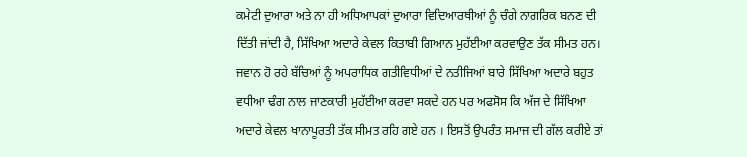ਕਮੇਟੀ ਦੁਆਰਾ ਅਤੇ ਨਾ ਹੀ ਅਧਿਆਪਕਾਂ ਦੁਆਰਾ ਵਿਦਿਆਰਥੀਆਂ ਨੂੰ ਚੰਗੇ ਨਾਗਰਿਕ ਬਨਣ ਦੀ ਦਿੱਤੀ ਜਾਂਦੀ ਹੈ, ਸਿੱਖਿਆ ਅਦਾਰੇ ਕੇਵਲ ਕਿਤਾਬੀ ਗਿਆਨ ਮੁਹੱਈਆ ਕਰਵਾਉਣ ਤੱਕ ਸੀਮਤ ਹਨ। ਜਵਾਨ ਹੋ ਰਹੇ ਬੱਚਿਆਂ ਨੂੰ ਅਪਰਾਧਿਕ ਗਤੀਵਿਧੀਆਂ ਦੇ ਨਤੀਜਿਆਂ ਬਾਰੇ ਸਿੱਖਿਆ ਅਦਾਰੇ ਬਹੁਤ ਵਧੀਆ ਢੰਗ ਨਾਲ ਜਾਣਕਾਰੀ ਮੁਹੱਈਆ ਕਰਵਾ ਸਕਦੇ ਹਨ ਪਰ ਅਫਸੋਸ ਕਿ ਅੱਜ ਦੇ ਸਿੱਖਿਆ ਅਦਾਰੇ ਕੇਵਲ ਖਾਨਾਪੂਰਤੀ ਤੱਕ ਸੀਮਤ ਰਹਿ ਗਏ ਹਨ । ਇਸਤੋਂ ਉਪਰੰਤ ਸਮਾਜ ਦੀ ਗੱਲ ਕਰੀਏ ਤਾਂ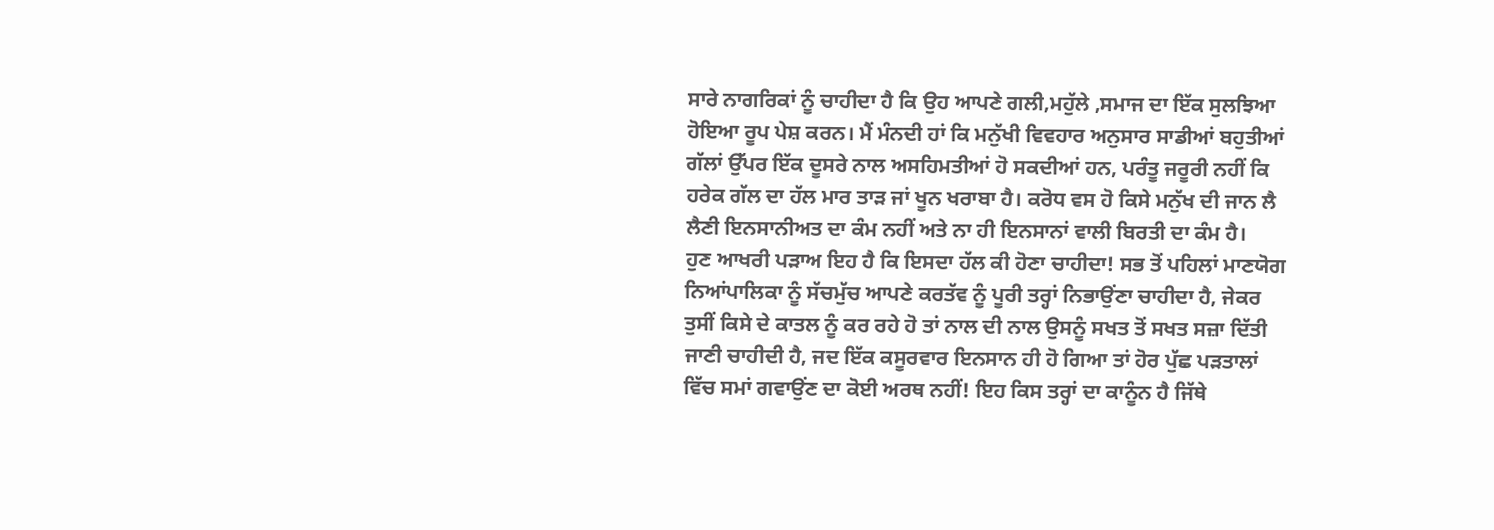ਸਾਰੇ ਨਾਗਰਿਕਾਂ ਨੂੰ ਚਾਹੀਦਾ ਹੈ ਕਿ ਉਹ ਆਪਣੇ ਗਲੀ,ਮਹੁੱਲੇ ,ਸਮਾਜ ਦਾ ਇੱਕ ਸੁਲਝਿਆ ਹੋਇਆ ਰੂਪ ਪੇਸ਼ ਕਰਨ। ਮੈਂ ਮੰਨਦੀ ਹਾਂ ਕਿ ਮਨੁੱਖੀ ਵਿਵਹਾਰ ਅਨੁਸਾਰ ਸਾਡੀਆਂ ਬਹੁਤੀਆਂ ਗੱਲਾਂ ਉੱਪਰ ਇੱਕ ਦੂਸਰੇ ਨਾਲ ਅਸਹਿਮਤੀਆਂ ਹੋ ਸਕਦੀਆਂ ਹਨ, ਪਰੰਤੂ ਜਰੂਰੀ ਨਹੀਂ ਕਿ ਹਰੇਕ ਗੱਲ ਦਾ ਹੱਲ ਮਾਰ ਤਾੜ ਜਾਂ ਖੂਨ ਖਰਾਬਾ ਹੈ। ਕਰੋਧ ਵਸ ਹੋ ਕਿਸੇ ਮਨੁੱਖ ਦੀ ਜਾਨ ਲੈ ਲੈਣੀ ਇਨਸਾਨੀਅਤ ਦਾ ਕੰਮ ਨਹੀਂ ਅਤੇ ਨਾ ਹੀ ਇਨਸਾਨਾਂ ਵਾਲੀ ਬਿਰਤੀ ਦਾ ਕੰਮ ਹੈ।
ਹੁਣ ਆਖਰੀ ਪੜਾਅ ਇਹ ਹੈ ਕਿ ਇਸਦਾ ਹੱਲ ਕੀ ਹੋਣਾ ਚਾਹੀਦਾ! ਸਭ ਤੋਂ ਪਹਿਲਾਂ ਮਾਣਯੋਗ ਨਿਆਂਪਾਲਿਕਾ ਨੂੰ ਸੱਚਮੁੱਚ ਆਪਣੇ ਕਰਤੱਵ ਨੂੰ ਪੂਰੀ ਤਰ੍ਹਾਂ ਨਿਭਾਉਂਣਾ ਚਾਹੀਦਾ ਹੈ, ਜੇਕਰ ਤੁਸੀਂ ਕਿਸੇ ਦੇ ਕਾਤਲ ਨੂੰ ਕਰ ਰਹੇ ਹੋ ਤਾਂ ਨਾਲ ਦੀ ਨਾਲ ਉਸਨੂੰ ਸਖਤ ਤੋਂ ਸਖਤ ਸਜ਼ਾ ਦਿੱਤੀ ਜਾਣੀ ਚਾਹੀਦੀ ਹੈ, ਜਦ ਇੱਕ ਕਸੂਰਵਾਰ ਇਨਸਾਨ ਹੀ ਹੋ ਗਿਆ ਤਾਂ ਹੋਰ ਪੁੱਛ ਪੜਤਾਲਾਂ ਵਿੱਚ ਸਮਾਂ ਗਵਾਉਂਣ ਦਾ ਕੋਈ ਅਰਥ ਨਹੀਂ! ਇਹ ਕਿਸ ਤਰ੍ਹਾਂ ਦਾ ਕਾਨੂੰਨ ਹੈ ਜਿੱਥੇ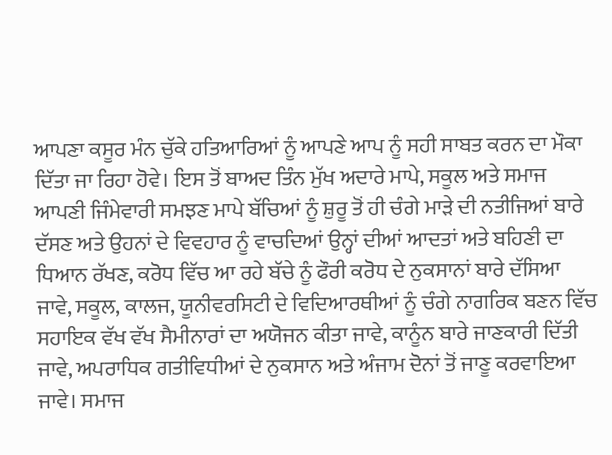ਆਪਣਾ ਕਸੂਰ ਮੰਨ ਚੁੱਕੇ ਹਤਿਆਰਿਆਂ ਨੂੰ ਆਪਣੇ ਆਪ ਨੂੰ ਸਹੀ ਸਾਬਤ ਕਰਨ ਦਾ ਮੌਕਾ ਦਿੱਤਾ ਜਾ ਰਿਹਾ ਹੋਵੇ। ਇਸ ਤੋਂ ਬਾਅਦ ਤਿੰਨ ਮੁੱਖ ਅਦਾਰੇ ਮਾਪੇ, ਸਕੂਲ ਅਤੇ ਸਮਾਜ ਆਪਣੀ ਜਿੰਮੇਵਾਰੀ ਸਮਝਣ ਮਾਪੇ ਬੱਚਿਆਂ ਨੂੰ ਸ਼ੁਰੂ ਤੋਂ ਹੀ ਚੰਗੇ ਮਾੜੇ ਦੀ ਨਤੀਜਿਆਂ ਬਾਰੇ ਦੱਸਣ ਅਤੇ ਉਹਨਾਂ ਦੇ ਵਿਵਹਾਰ ਨੂੰ ਵਾਚਦਿਆਂ ਉਨ੍ਹਾਂ ਦੀਆਂ ਆਦਤਾਂ ਅਤੇ ਬਹਿਣੀ ਦਾ ਧਿਆਨ ਰੱਖਣ, ਕਰੋਧ ਵਿੱਚ ਆ ਰਹੇ ਬੱਚੇ ਨੂੰ ਫੌਰੀ ਕਰੋਧ ਦੇ ਨੁਕਸਾਨਾਂ ਬਾਰੇ ਦੱਸਿਆ ਜਾਵੇ, ਸਕੂਲ, ਕਾਲਜ, ਯੂਨੀਵਰਸਿਟੀ ਦੇ ਵਿਦਿਆਰਥੀਆਂ ਨੂੰ ਚੰਗੇ ਨਾਗਰਿਕ ਬਣਨ ਵਿੱਚ ਸਹਾਇਕ ਵੱਖ ਵੱਖ ਸੈਮੀਨਾਰਾਂ ਦਾ ਅਯੋਜਨ ਕੀਤਾ ਜਾਵੇ, ਕਾਨੂੰਨ ਬਾਰੇ ਜਾਣਕਾਰੀ ਦਿੱਤੀ ਜਾਵੇ, ਅਪਰਾਧਿਕ ਗਤੀਵਿਧੀਆਂ ਦੇ ਨੁਕਸਾਨ ਅਤੇ ਅੰਜਾਮ ਦੋਨਾਂ ਤੋਂ ਜਾਣੂ ਕਰਵਾਇਆ ਜਾਵੇ। ਸਮਾਜ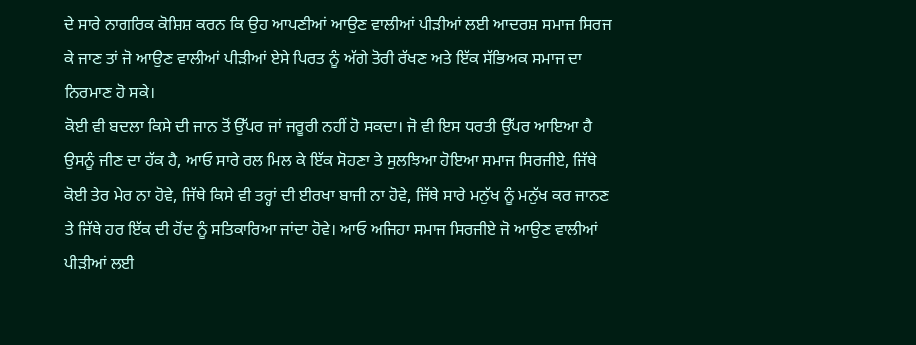ਦੇ ਸਾਰੇ ਨਾਗਰਿਕ ਕੋਸ਼ਿਸ਼ ਕਰਨ ਕਿ ਉਹ ਆਪਣੀਆਂ ਆਉਣ ਵਾਲੀਆਂ ਪੀੜੀਆਂ ਲਈ ਆਦਰਸ਼ ਸਮਾਜ ਸਿਰਜ ਕੇ ਜਾਣ ਤਾਂ ਜੋ ਆਉਣ ਵਾਲੀਆਂ ਪੀੜੀਆਂ ਏਸੇ ਪਿਰਤ ਨੂੰ ਅੱਗੇ ਤੋਰੀ ਰੱਖਣ ਅਤੇ ਇੱਕ ਸੱਭਿਅਕ ਸਮਾਜ ਦਾ ਨਿਰਮਾਣ ਹੋ ਸਕੇ।
ਕੋਈ ਵੀ ਬਦਲਾ ਕਿਸੇ ਦੀ ਜਾਨ ਤੋਂ ਉੱਪਰ ਜਾਂ ਜਰੂਰੀ ਨਹੀਂ ਹੋ ਸਕਦਾ। ਜੋ ਵੀ ਇਸ ਧਰਤੀ ਉੱਪਰ ਆਇਆ ਹੈ ਉਸਨੂੰ ਜੀਣ ਦਾ ਹੱਕ ਹੈ, ਆਓ ਸਾਰੇ ਰਲ ਮਿਲ ਕੇ ਇੱਕ ਸੋਹਣਾ ਤੇ ਸੁਲਝਿਆ ਹੋਇਆ ਸਮਾਜ ਸਿਰਜੀਏ, ਜਿੱਥੇ ਕੋਈ ਤੇਰ ਮੇਰ ਨਾ ਹੋਵੇ, ਜਿੱਥੇ ਕਿਸੇ ਵੀ ਤਰ੍ਹਾਂ ਦੀ ਈਰਖਾ ਬਾਜੀ ਨਾ ਹੋਵੇ, ਜਿੱਥੇ ਸਾਰੇ ਮਨੁੱਖ ਨੂੰ ਮਨੁੱਖ ਕਰ ਜਾਨਣ ਤੇ ਜਿੱਥੇ ਹਰ ਇੱਕ ਦੀ ਹੋਂਦ ਨੂੰ ਸਤਿਕਾਰਿਆ ਜਾਂਦਾ ਹੋਵੇ। ਆਓ ਅਜਿਹਾ ਸਮਾਜ ਸਿਰਜੀਏ ਜੋ ਆਉਣ ਵਾਲੀਆਂ ਪੀੜੀਆਂ ਲਈ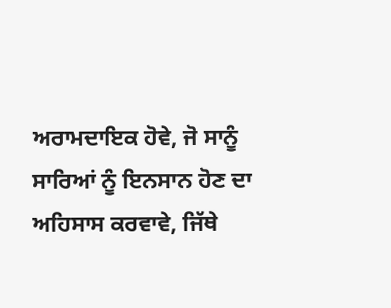ਅਰਾਮਦਾਇਕ ਹੋਵੇ, ਜੋ ਸਾਨੂੰ ਸਾਰਿਆਂ ਨੂੰ ਇਨਸਾਨ ਹੋਣ ਦਾ ਅਹਿਸਾਸ ਕਰਵਾਵੇ, ਜਿੱਥੇ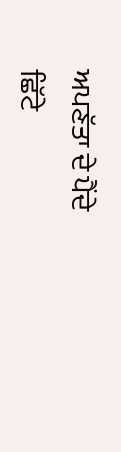ਅਪਣੱਤਾ ਦੇ ਪੈਂਦੇ ਛਿੱਟੇ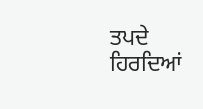ਤਪਦੇ ਹਿਰਦਿਆਂ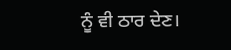ਨੂੰ ਵੀ ਠਾਰ ਦੇਣ।